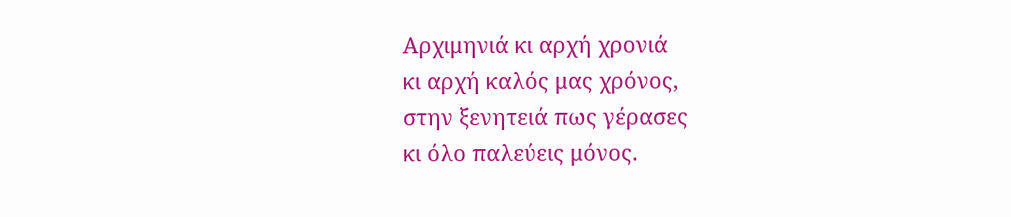Αρχιμηνιά κι αρχή χρονιά
κι αρχή καλός μας χρόνος,
στην ξενητειά πως γέρασες
κι όλο παλεύεις μόνος.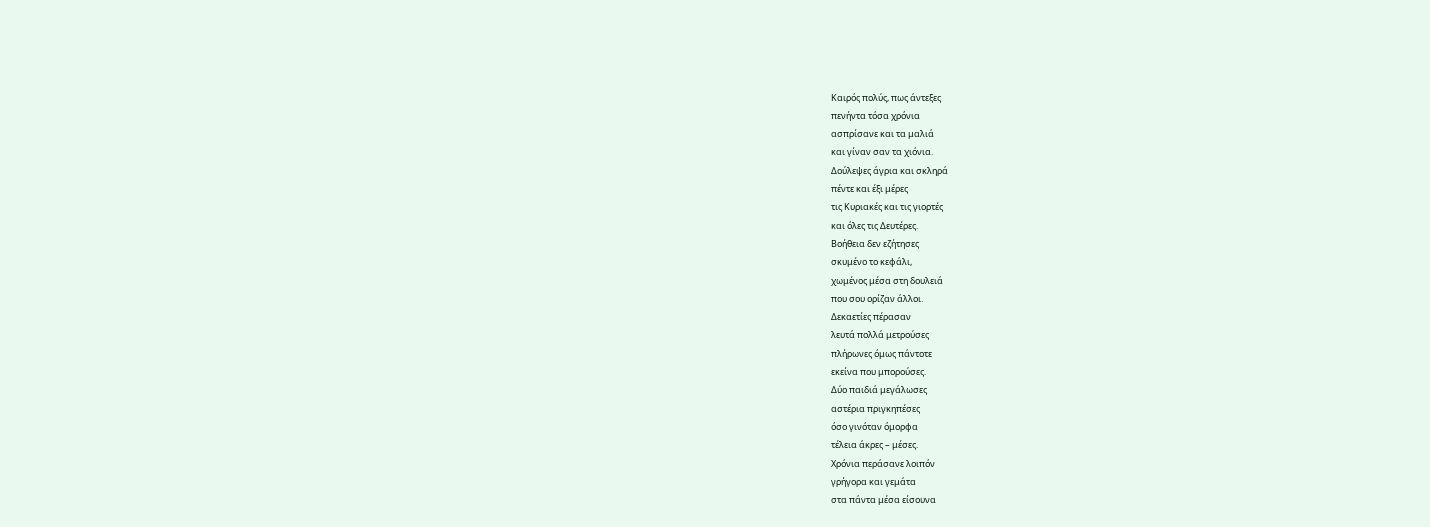Καιρός πολύς, πως άντεξες
πενήντα τόσα χρόνια
ασπρίσανε και τα μαλιά
και γίναν σαν τα χιόνια.
Δούλεψες άγρια και σκληρά
πέντε και έξι μέρες
τις Κυριακές και τις γιορτές
και όλες τις Δευτέρες.
Βοήθεια δεν εζήτησες
σκυμένο το κεφάλι,
χωμένος μέσα στη δουλειά
που σου ορίζαν άλλοι.
Δεκαετίες πέρασαν
λευτά πολλά μετρούσες
πλήρωνες όμως πάντοτε
εκείνα που μπορούσες.
Δύο παιδιά μεγάλωσες
αστέρια πριγκηπέσες
όσο γινόταν όμορφα
τέλεια άκρες – μέσες.
Χρόνια περάσανε λοιπόν
γρήγορα και γεμάτα
στα πάντα μέσα είσουνα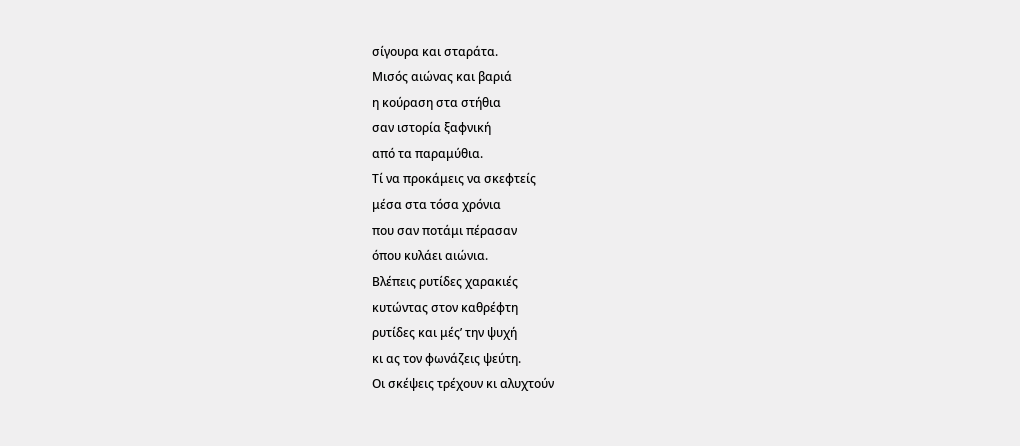σίγουρα και σταράτα.
Μισός αιώνας και βαριά
η κούραση στα στήθια
σαν ιστορία ξαφνική
από τα παραμύθια.
Τί να προκάμεις να σκεφτείς
μέσα στα τόσα χρόνια
που σαν ποτάμι πέρασαν
όπου κυλάει αιώνια.
Βλέπεις ρυτίδες χαρακιές
κυτώντας στον καθρέφτη
ρυτίδες και μές’ την ψυχή
κι ας τον φωνάζεις ψεύτη.
Οι σκέψεις τρέχουν κι αλυχτούν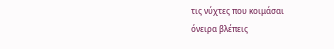τις νύχτες που κοιμάσαι
όνειρα βλέπεις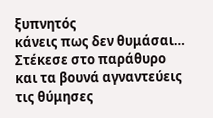ξυπνητός
κάνεις πως δεν θυμάσαι…
Στέκεσε στο παράθυρο
και τα βουνά αγναντεύεις
τις θύμησες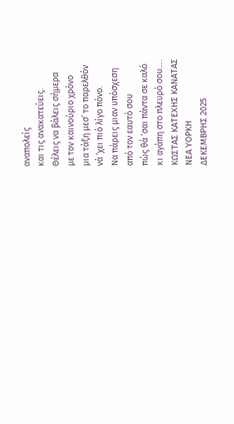αναπολείς
και τις ανακατεύεις.
Θέλεις να βάλεις σήμερα
με τον καινούριο χρόνο
μια τάξη μεσ’ το παρελθόν
νά ‘χει πιό λίγο πόνο.
Να πάρεις μιαν υπόσχεση
από τον εαυτό σου
πώς θά ‘σαι πάντα σε καλό
κι αγάπη στο πλευρό σου….
ΚΩΣΤΑΣ ΚΑΤΕΧΗΣ ΚΑΝΑΤΑΣ
ΝΕΑ ΥΟΡΚΗ
ΔΕΚΕΜΒΡΗΣ 2025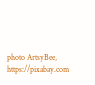photo ArtsyBee, https://pixabay.com